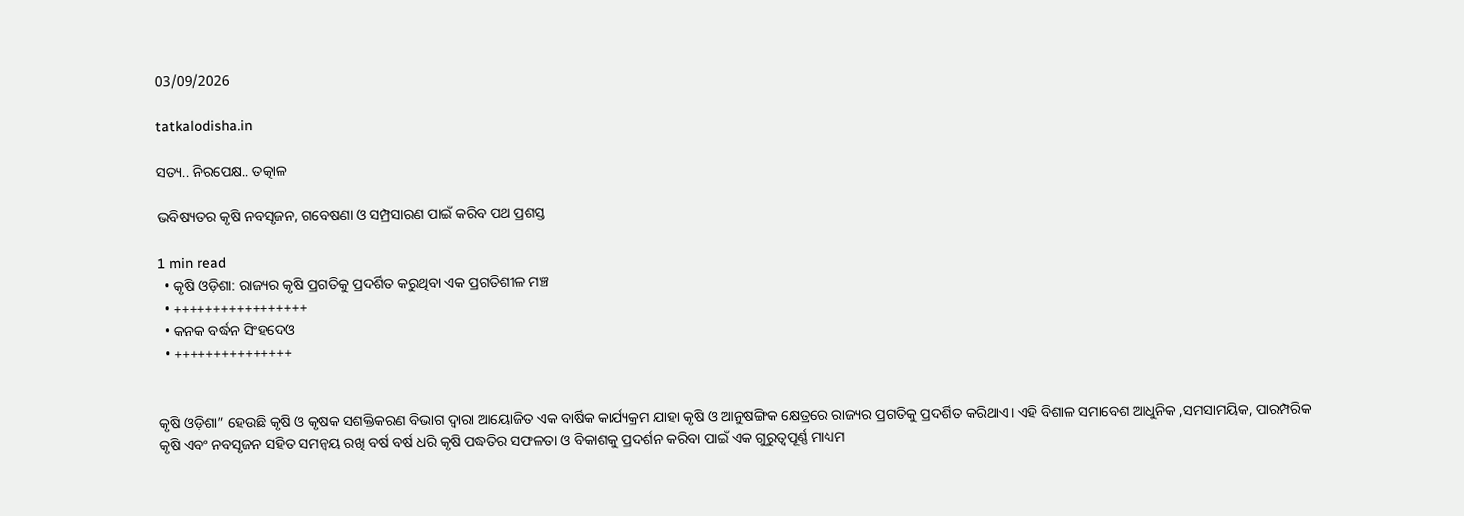03/09/2026

tatkalodisha.in

ସତ୍ୟ.. ନିରପେକ୍ଷ.. ତତ୍କାଳ

ଭବିଷ୍ୟତର କୃଷି ନବସୃଜନ, ଗବେଷଣା ଓ ସମ୍ପ୍ରସାରଣ ପାଇଁ କରିବ ପଥ ପ୍ରଶସ୍ତ

1 min read
  • କୃଷି ଓଡ଼ିଶା: ରାଜ୍ୟର କୃଷି ପ୍ରଗତିକୁ ପ୍ରଦର୍ଶିତ କରୁଥିବା ଏକ ପ୍ରଗତିଶୀଳ ମଞ୍ଚ
  • +++++++++++++++++
  • କନକ ବର୍ଦ୍ଧନ ସିଂହଦେଓ
  • +++++++++++++++


କୃଷି ଓଡ଼ିଶା” ହେଉଛି କୃଷି ଓ କୃଷକ ସଶକ୍ତିକରଣ ବିଭାଗ ଦ୍ୱାରା ଆୟୋଜିତ ଏକ ବାର୍ଷିକ କାର୍ଯ୍ୟକ୍ରମ ଯାହା କୃଷି ଓ ଆନୁଷଙ୍ଗିକ କ୍ଷେତ୍ରରେ ରାଜ୍ୟର ପ୍ରଗତିକୁ ପ୍ରଦର୍ଶିତ କରିଥାଏ। ଏହି ବିଶାଳ ସମାବେଶ ଆଧୁନିକ ,ସମସାମୟିକ, ପାରମ୍ପରିକ କୃଷି ଏବଂ ନବସୃଜନ ସହିତ ସମନ୍ୱୟ ରଖି ବର୍ଷ ବର୍ଷ ଧରି କୃଷି ପଦ୍ଧତିର ସଫଳତା ଓ ବିକାଶକୁ ପ୍ରଦର୍ଶନ କରିବା ପାଇଁ ଏକ ଗୁରୁତ୍ୱପୂର୍ଣ୍ଣ ମାଧ୍ୟମ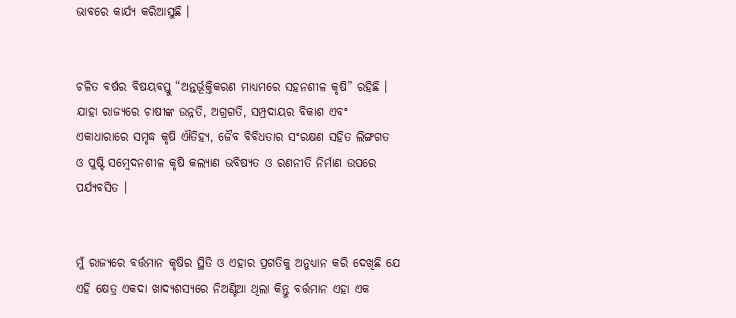ଭାବରେ କାର୍ଯ୍ୟ କରିଆସୁଛି ।


ଚଳିତ ବର୍ଷର ବିଷୟବସ୍ତୁ “ଅନ୍ତର୍ଭୂକ୍ତିକରଣ ମାଧ୍ୟମରେ ସହନଶୀଳ କୃଷି” ରହିଛି । ଯାହା ରାଜ୍ୟରେ ଚାଷୀଙ୍କ ଉନ୍ନତି, ଅଗ୍ରଗତି, ସମ୍ପ୍ରଦାୟର ବିକାଶ ଏବଂ ଏକାଧାରାରେ ସମୃଦ୍ଧ କୃଷି ଐତିହ୍ୟ, ଜୈବ ବିବିଧତାର ସଂରକ୍ଷଣ ସହିତ ଲିଙ୍ଗଗତ ଓ ପୁଷ୍ଟି ସମ୍ବେଦନଶୀଳ କୃଷି କଲ୍ୟାଣ ଭବିଷ୍ୟତ ଓ ରଣନୀତି ନିର୍ମାଣ ଉପରେ ପର୍ଯ୍ୟବସିତ ।


ମୁଁ ରାଜ୍ୟରେ ବର୍ତ୍ତମାନ କୃଷିର ସ୍ଥିତି ଓ ଏହାର ପ୍ରଗତିକୁ ଅନୁଧ୍ୟାନ କରି ଦେଖିଛି ଯେ ଏହି କ୍ଷେତ୍ର ଏକଦା ଖାଦ୍ୟଶସ୍ୟରେ ନିଅଣ୍ଟିଆ ଥିଲା କିନ୍ତୁ ବର୍ତ୍ତମାନ ଏହା ଏକ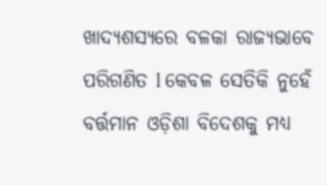ଖାଦ୍ୟଶସ୍ୟରେ ବଳକା ରାଜ୍ୟଭାବେ ପରିଗଣିତ l କେବଳ ସେତିକି ନୁହେଁ ବର୍ତ୍ତମାନ ଓଡ଼ିଶା ବିଦେଶକୁ ମଧ୍ୟ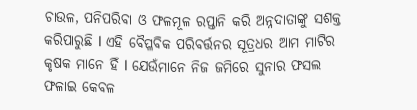ଚାଉଳ, ପନିପରିବା ଓ ଫଳମୂଳ ରପ୍ତାନି କରି ଅନ୍ନଦାତାଙ୍କୁ ସଶକ୍ତ କରିପାରୁଛି l ଏହି ବୈପ୍ଳବିକ ପରିବର୍ତ୍ତନର ସୂତ୍ରଧର ଆମ ମାଟିର କୃଷକ ମାନେ ହିଁ l ଯେଉଁମାନେ ନିଜ ଜମିରେ ସୁନାର ଫସଲ ଫଳାଇ କେବଳ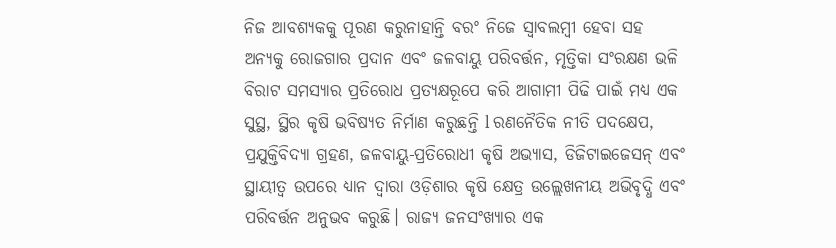ନିଜ ଆବଶ୍ୟକକୁ ପୂରଣ କରୁନାହାନ୍ତି ବରଂ ନିଜେ ସ୍ଵାବଲମ୍ବୀ ହେବା ସହ ଅନ୍ୟକୁ ରୋଜଗାର ପ୍ରଦାନ ଏବଂ ଜଳବାୟୁ ପରିବର୍ତ୍ତନ, ମୃତ୍ତିକା ସଂରକ୍ଷଣ ଭଳି ବିରାଟ ସମସ୍ୟାର ପ୍ରତିରୋଧ ପ୍ରତ୍ୟକ୍ଷରୂପେ କରି ଆଗାମୀ ପିଢି ପାଇଁ ମଧ୍ୟ ଏକ ସୁସ୍ଥ, ସ୍ଥିର କୃଷି ଭବିଷ୍ୟତ ନିର୍ମାଣ କରୁଛନ୍ତି l ରଣନୈତିକ ନୀତି ପଦକ୍ଷେପ, ପ୍ରଯୁକ୍ତିବିଦ୍ୟା ଗ୍ରହଣ, ଜଳବାୟୁ-ପ୍ରତିରୋଧୀ କୃଷି ଅଭ୍ୟାସ, ଡିଜିଟାଇଜେସନ୍ ଏବଂ ସ୍ଥାୟୀତ୍ୱ ଉପରେ ଧ୍ୟାନ ଦ୍ୱାରା ଓଡ଼ିଶାର କୃଷି କ୍ଷେତ୍ର ଉଲ୍ଲେଖନୀୟ ଅଭିବୃଦ୍ଧି ଏବଂ ପରିବର୍ତ୍ତନ ଅନୁଭବ କରୁଛି। ରାଜ୍ୟ ଜନସଂଖ୍ୟାର ଏକ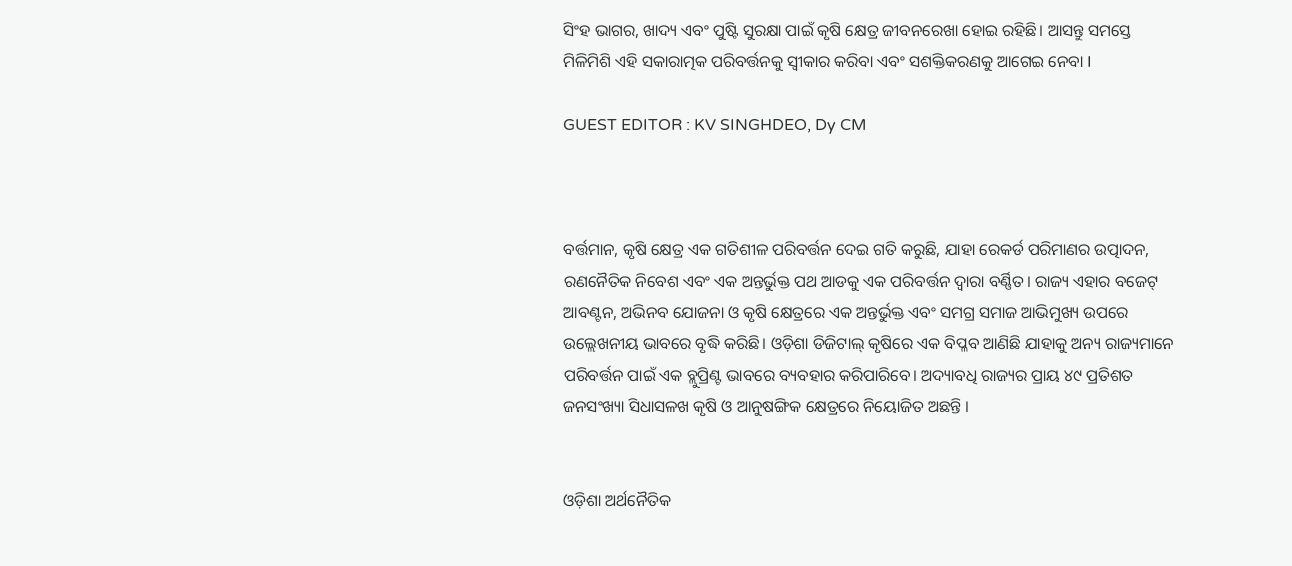ସିଂହ ଭାଗର, ଖାଦ୍ୟ ଏବଂ ପୁଷ୍ଟି ସୁରକ୍ଷା ପାଇଁ କୃଷି କ୍ଷେତ୍ର ଜୀବନରେଖା ହୋଇ ରହିଛି। ଆସନ୍ତୁ ସମସ୍ତେ ମିଳିମିଶି ଏହି ସକାରାତ୍ମକ ପରିବର୍ତ୍ତନକୁ ସ୍ୱୀକାର କରିବା ଏବଂ ସଶକ୍ତିକରଣକୁ ଆଗେଇ ନେବା I

GUEST EDITOR : KV SINGHDEO, Dy CM



ବର୍ତ୍ତମାନ, କୃଷି କ୍ଷେତ୍ର ଏକ ଗତିଶୀଳ ପରିବର୍ତ୍ତନ ଦେଇ ଗତି କରୁଛି, ଯାହା ରେକର୍ଡ ପରିମାଣର ଉତ୍ପାଦନ, ରଣନୈତିକ ନିବେଶ ଏବଂ ଏକ ଅନ୍ତର୍ଭୁକ୍ତ ପଥ ଆଡକୁ ଏକ ପରିବର୍ତ୍ତନ ଦ୍ୱାରା ବର୍ଣ୍ଣିତ। ରାଜ୍ୟ ଏହାର ବଜେଟ୍ ଆବଣ୍ଟନ, ଅଭିନବ ଯୋଜନା ଓ କୃଷି କ୍ଷେତ୍ରରେ ଏକ ଅନ୍ତର୍ଭୁକ୍ତ ଏବଂ ସମଗ୍ର ସମାଜ ଆଭିମୁଖ୍ୟ ଉପରେ ଉଲ୍ଲେଖନୀୟ ଭାବରେ ବୃଦ୍ଧି କରିଛି। ଓଡ଼ିଶା ଡିଜିଟାଲ୍ କୃଷିରେ ଏକ ବିପ୍ଳବ ଆଣିଛି ଯାହାକୁ ଅନ୍ୟ ରାଜ୍ୟମାନେ ପରିବର୍ତ୍ତନ ପାଇଁ ଏକ ବ୍ଲୁପ୍ରିଣ୍ଟ ଭାବରେ ବ୍ୟବହାର କରିପାରିବେ। ଅଦ୍ୟାବଧି ରାଜ୍ୟର ପ୍ରାୟ ୪୯ ପ୍ରତିଶତ ଜନସଂଖ୍ୟା ସିଧାସଳଖ କୃଷି ଓ ଆନୁଷଙ୍ଗିକ କ୍ଷେତ୍ରରେ ନିୟୋଜିତ ଅଛନ୍ତି ।


ଓଡ଼ିଶା ଅର୍ଥନୈତିକ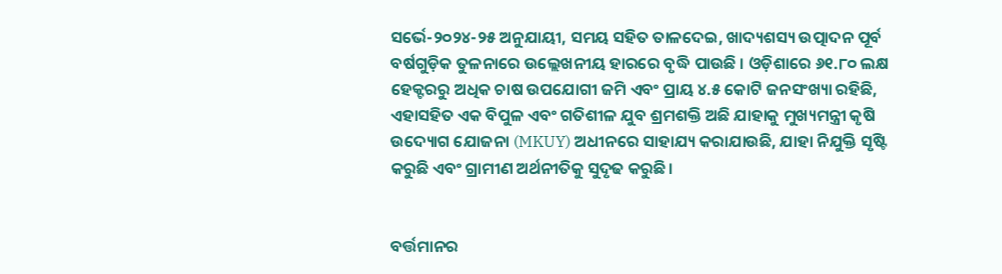ସର୍ଭେ-୨୦୨୪-୨୫ ଅନୁଯାୟୀ, ସମୟ ସହିତ ତାଳଦେଇ, ଖାଦ୍ୟଶସ୍ୟ ଉତ୍ପାଦନ ପୂର୍ବ ବର୍ଷଗୁଡ଼ିକ ତୁଳନାରେ ଉଲ୍ଲେଖନୀୟ ହାରରେ ବୃଦ୍ଧି ପାଉଛି । ଓଡ଼ିଶାରେ ୬୧.୮୦ ଲକ୍ଷ ହେକ୍ଟରରୁ ଅଧିକ ଚାଷ ଉପଯୋଗୀ ଜମି ଏବଂ ପ୍ରାୟ ୪.୫ କୋଟି ଜନସଂଖ୍ୟା ରହିଛି, ଏହାସହିତ ଏକ ବିପୁଳ ଏବଂ ଗତିଶୀଳ ଯୁବ ଶ୍ରମଶକ୍ତି ଅଛି ଯାହାକୁ ମୁଖ୍ୟମନ୍ତ୍ରୀ କୃଷି ଉଦ୍ୟୋଗ ଯୋଜନା (MKUY) ଅଧୀନରେ ସାହାଯ୍ୟ କରାଯାଉଛି, ଯାହା ନିଯୁକ୍ତି ସୃଷ୍ଟି କରୁଛି ଏବଂ ଗ୍ରାମୀଣ ଅର୍ଥନୀତିକୁ ସୁଦୃଢ କରୁଛି।


ବର୍ତ୍ତମାନର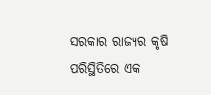ସରକାର ରାଜ୍ୟର କୃଷି ପରିସ୍ଥିତିରେ ଏକ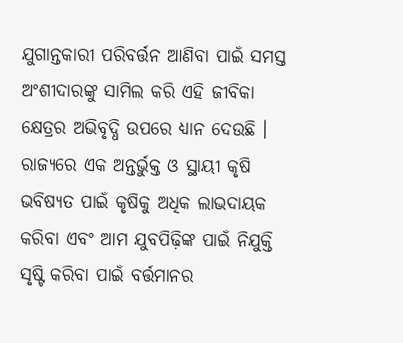ଯୁଗାନ୍ତକାରୀ ପରିବର୍ତ୍ତନ ଆଣିବା ପାଇଁ ସମସ୍ତ ଅଂଶୀଦାରଙ୍କୁ ସାମିଲ କରି ଏହି ଜୀବିକା କ୍ଷେତ୍ରର ଅଭିବୃଦ୍ଧି ଉପରେ ଧ୍ୟାନ ଦେଉଛି । ରାଜ୍ୟରେ ଏକ ଅନ୍ତର୍ଭୁକ୍ତ ଓ ସ୍ଥାୟୀ କୃଷି ଭବିଷ୍ୟତ ପାଇଁ କୃଷିକୁ ଅଧିକ ଲାଭଦାୟକ କରିବା ଏବଂ ଆମ ଯୁବପିଢ଼ିଙ୍କ ପାଇଁ ନିଯୁକ୍ତି ସୃଷ୍ଟି କରିବା ପାଇଁ ବର୍ତ୍ତମାନର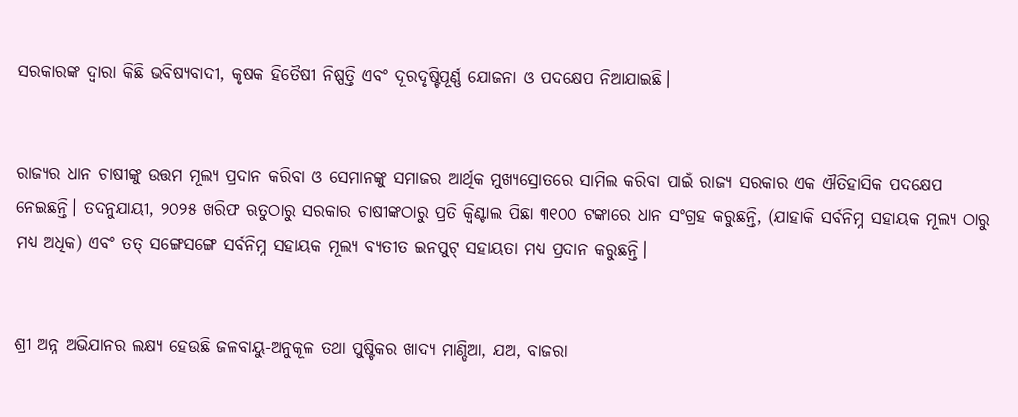ସରକାରଙ୍କ ଦ୍ୱାରା କିଛି ଭବିଷ୍ୟବାଦୀ, କୃଷକ ହିତୈଷୀ ନିଷ୍ପତ୍ତି ଏବଂ ଦୂରଦୃଷ୍ଟିପୂର୍ଣ୍ଣ ଯୋଜନା ଓ ପଦକ୍ଷେପ ନିଆଯାଇଛି।


ରାଜ୍ୟର ଧାନ ଚାଷୀଙ୍କୁ ଉତ୍ତମ ମୂଲ୍ୟ ପ୍ରଦାନ କରିବା ଓ ସେମାନଙ୍କୁ ସମାଜର ଆର୍ଥିକ ମୁଖ୍ୟସ୍ରୋତରେ ସାମିଲ କରିବା ପାଇଁ ରାଜ୍ୟ ସରକାର ଏକ ଐତିହାସିକ ପଦକ୍ଷେପ ନେଇଛନ୍ତି। ତଦନୁଯାୟୀ, ୨୦୨୫ ଖରିଫ ଋତୁଠାରୁ ସରକାର ଚାଷୀଙ୍କଠାରୁ ପ୍ରତି କ୍ୱିଣ୍ଟାଲ ପିଛା ୩୧୦୦ ଟଙ୍କାରେ ଧାନ ସଂଗ୍ରହ କରୁଛନ୍ତି, (ଯାହାକି ସର୍ବନିମ୍ନ ସହାୟକ ମୂଲ୍ୟ ଠାରୁ ମଧ୍ୟ ଅଧିକ) ଏବଂ ତତ୍ ସଙ୍ଗେସଙ୍ଗେ ସର୍ବନିମ୍ନ ସହାୟକ ମୂଲ୍ୟ ବ୍ୟତୀତ ଇନପୁଟ୍ ସହାୟତା ମଧ୍ୟ ପ୍ରଦାନ କରୁଛନ୍ତି।


ଶ୍ରୀ ଅନ୍ନ ଅଭିଯାନର ଲକ୍ଷ୍ୟ ହେଉଛି ଜଳବାୟୁ-ଅନୁକୂଳ ତଥା ପୁଷ୍ଟିକର ଖାଦ୍ୟ ମାଣ୍ଡିଆ, ଯଅ, ବାଜରା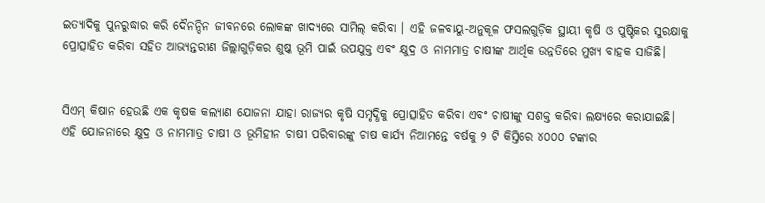ଇତ୍ୟାଦିକୁ ପୁନରୁଦ୍ଧାର କରି ଦୈନନ୍ଦିନ ଜୀବନରେ ଲୋକଙ୍କ ଖାଦ୍ୟରେ ସାମିଲ୍ କରିବା । ଏହି ଜଳବାୟୁ-ଅନୁକୂଳ ଫସଲଗୁଡ଼ିକ ସ୍ଥାୟୀ କୃଷି ଓ ପୁଷ୍ଟିକର ସୁରକ୍ଷାକୁ ପ୍ରୋତ୍ସାହିତ କରିବା ସହିତ ଆଭ୍ୟନ୍ତରୀଣ ଜିଲ୍ଲାଗୁଡ଼ିକର ଶୁଷ୍କ ଭୂମି ପାଇଁ ଉପଯୁକ୍ତ ଏବଂ କ୍ଷୁଦ୍ର ଓ ନାମମାତ୍ର ଚାଷୀଙ୍କ ଆର୍ଥିକ ଉନ୍ନତିରେ ମୁଖ୍ୟ ବାହକ ସାଜିଛି।


ସିଏମ୍ କିଷାନ ହେଉଛି ଏକ କୃଷକ କଲ୍ୟାଣ ଯୋଜନା ଯାହା ରାଜ୍ୟର କୃଷି ସମୃଦ୍ଧିକୁ ପ୍ରୋତ୍ସାହିତ କରିବା ଏବଂ ଚାଷୀଙ୍କୁ ସଶକ୍ତ କରିବା ଲକ୍ଷ୍ୟରେ କରାଯାଇଛି। ଏହି ଯୋଜନାରେ କ୍ଷୁଦ୍ର ଓ ନାମମାତ୍ର ଚାଷୀ ଓ ଭୂମିହୀନ ଚାଷୀ ପରିବାରଙ୍କୁ ଚାଷ କାର୍ଯ୍ୟ ନିଆମନ୍ତେ ବର୍ଷକୁ ୨ ଟି କିସ୍ତିରେ ୪୦୦୦ ଟଙ୍କାର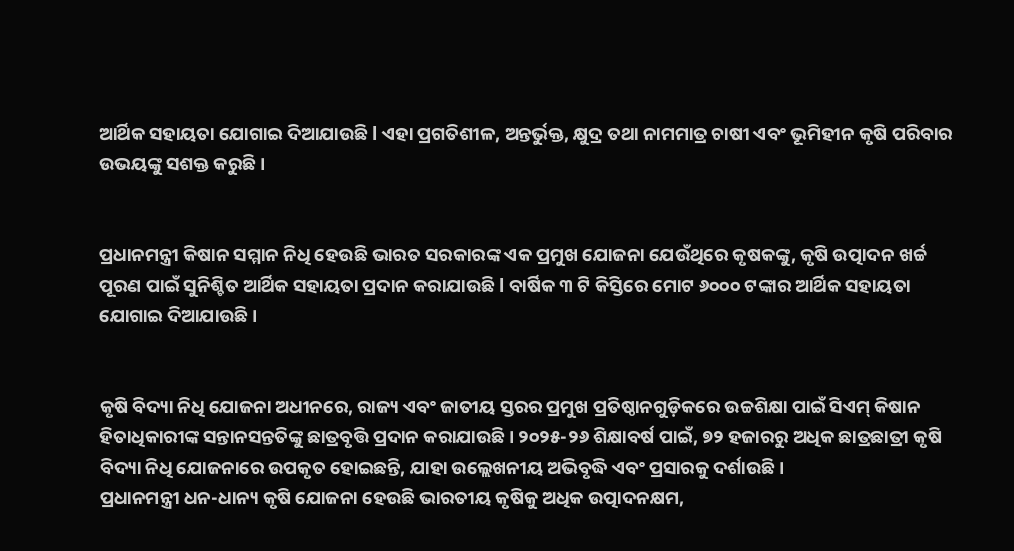ଆର୍ଥିକ ସହାୟତା ଯୋଗାଇ ଦିଆଯାଉଛି l ଏହା ପ୍ରଗତିଶୀଳ, ଅନ୍ତର୍ଭୁକ୍ତ, କ୍ଷୁଦ୍ର ତଥା ନାମମାତ୍ର ଚାଷୀ ଏବଂ ଭୂମିହୀନ କୃଷି ପରିବାର ଉଭୟଙ୍କୁ ସଶକ୍ତ କରୁଛି।


ପ୍ରଧାନମନ୍ତ୍ରୀ କିଷାନ ସମ୍ମାନ ନିଧି ହେଉଛି ଭାରତ ସରକାରଙ୍କ ଏକ ପ୍ରମୁଖ ଯୋଜନା ଯେଉଁଥିରେ କୃଷକଙ୍କୁ, କୃଷି ଉତ୍ପାଦନ ଖର୍ଚ୍ଚ ପୂରଣ ପାଇଁ ସୁନିଶ୍ଚିତ ଆର୍ଥିକ ସହାୟତା ପ୍ରଦାନ କରାଯାଉଛି l ବାର୍ଷିକ ୩ ଟି କିସ୍ତିରେ ମୋଟ ୬୦୦୦ ଟଙ୍କାର ଆର୍ଥିକ ସହାୟତା ଯୋଗାଇ ଦିଆଯାଉଛି ।


କୃଷି ବିଦ୍ୟା ନିଧି ଯୋଜନା ଅଧୀନରେ, ରାଜ୍ୟ ଏବଂ ଜାତୀୟ ସ୍ତରର ପ୍ରମୁଖ ପ୍ରତିଷ୍ଠାନଗୁଡ଼ିକରେ ଉଚ୍ଚଶିକ୍ଷା ପାଇଁ ସିଏମ୍ କିଷାନ ହିତାଧିକାରୀଙ୍କ ସନ୍ତାନସନ୍ତତିଙ୍କୁ ଛାତ୍ରବୃତ୍ତି ପ୍ରଦାନ କରାଯାଉଛି। ୨୦୨୫-୨୬ ଶିକ୍ଷାବର୍ଷ ପାଇଁ, ୭୨ ହଜାରରୁ ଅଧିକ ଛାତ୍ରଛାତ୍ରୀ କୃଷି ବିଦ୍ୟା ନିଧି ଯୋଜନାରେ ଉପକୃତ ହୋଇଛନ୍ତି, ଯାହା ଉଲ୍ଲେଖନୀୟ ଅଭିବୃଦ୍ଧି ଏବଂ ପ୍ରସାରକୁ ଦର୍ଶାଉଛି।
ପ୍ରଧାନମନ୍ତ୍ରୀ ଧନ-ଧାନ୍ୟ କୃଷି ଯୋଜନା ହେଉଛି ଭାରତୀୟ କୃଷିକୁ ଅଧିକ ଉତ୍ପାଦନକ୍ଷମ,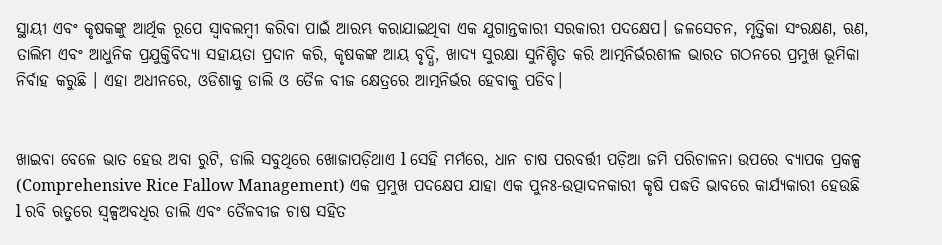ସ୍ଥାୟୀ ଏବଂ କୃଷକଙ୍କୁ ଆର୍ଥିକ ରୂପେ ସ୍ଵାବଲମ୍ବୀ କରିବା ପାଇଁ ଆରମ୍ଭ କରାଯାଇଥିବା ଏକ ଯୁଗାନ୍ତକାରୀ ସରକାରୀ ପଦକ୍ଷେପ। ଜଳସେଚନ, ମୃତ୍ତିକା ସଂରକ୍ଷଣ, ଋଣ, ତାଲିମ ଏବଂ ଆଧୁନିକ ପ୍ରଯୁକ୍ତିବିଦ୍ୟା ସହାୟତା ପ୍ରଦାନ କରି, କୃଷକଙ୍କ ଆୟ ବୃଦ୍ଧି, ଖାଦ୍ୟ ସୁରକ୍ଷା ସୁନିଶ୍ଚିତ କରି ଆତ୍ମନିର୍ଭରଶୀଳ ଭାରତ ଗଠନରେ ପ୍ରମୁଖ ଭୂମିକା ନିର୍ବାହ କରୁଛି । ଏହା ଅଧୀନରେ, ଓଡିଶାକୁ ଡାଲି ଓ ତୈଳ ବୀଜ କ୍ଷେତ୍ରରେ ଆତ୍ମନିର୍ଭର ହେବାକୁ ପଡିବ।


ଖାଇବା ବେଳେ ଭାତ ହେଉ ଅବା ରୁଟି, ଡାଲି ସବୁଥିରେ ଖୋଜାପଡ଼ିଥାଏ l ସେହି ମର୍ମରେ, ଧାନ ଚାଷ ପରବର୍ତ୍ତୀ ପଡ଼ିଆ ଜମି ପରିଚାଳନା ଉପରେ ବ୍ୟାପକ ପ୍ରକଳ୍ପ (Comprehensive Rice Fallow Management) ଏକ ପ୍ରମୁଖ ପଦକ୍ଷେପ ଯାହା ଏକ ପୁନଃ-ଉତ୍ପାଦନକାରୀ କୃଷି ପଦ୍ଧତି ଭାବରେ କାର୍ଯ୍ୟକାରୀ ହେଉଛି l ରବି ଋତୁରେ ସ୍ୱଳ୍ପଅବଧିର ଡାଲି ଏବଂ ତୈଳବୀଜ ଚାଷ ସହିତ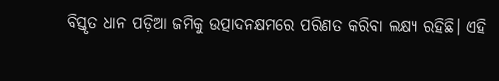ବିସ୍ତୃତ ଧାନ ପଡ଼ିଆ ଜମିକୁ ଉତ୍ପାଦନକ୍ଷମରେ ପରିଣତ କରିବା ଲକ୍ଷ୍ୟ ରହିଛି। ଏହି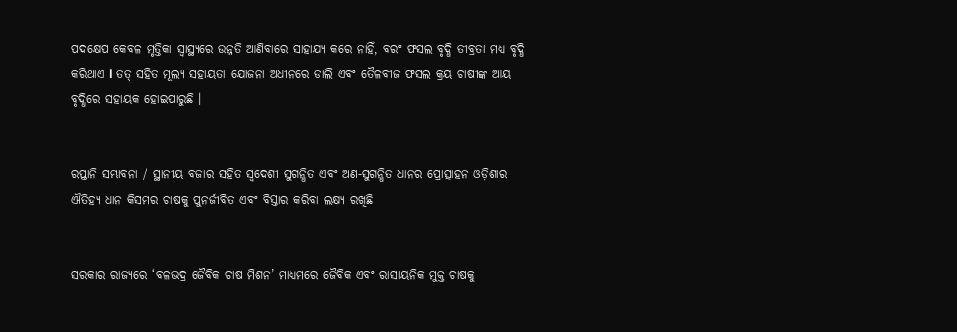ପଦକ୍ଷେପ କେବଳ ମୃତ୍ତିକା ସ୍ୱାସ୍ଥ୍ୟରେ ଉନ୍ନତି ଆଣିବାରେ ସାହାଯ୍ୟ କରେ ନାହିଁ, ବରଂ ଫସଲ ବୃଦ୍ଧି ତୀବ୍ରତା ମଧ୍ୟ ବୃଦ୍ଧି କରିଥାଏ l ତତ୍ ସହିତ ମୂଲ୍ୟ ସହାୟତା ଯୋଜନା ଅଧୀନରେ ଡାଲି ଏବଂ ତୈଳବୀଜ ଫସଲ କ୍ରୟ ଚାଷୀଙ୍କ ଆୟ ବୃଦ୍ଧିରେ ସହାୟକ ହୋଇପାରୁଛି ।


ରପ୍ତାନି ସମ୍ଭାବନା / ସ୍ଥାନୀୟ ବଜାର ସହିତ ସ୍ୱଦେଶୀ ସୁଗନ୍ଧିତ ଏବଂ ଅଣ-ସୁଗନ୍ଧିତ ଧାନର ପ୍ରୋତ୍ସାହନ ଓଡ଼ିଶାର ଐତିହ୍ୟ ଧାନ କିସମର ଚାଷକୁ ପୁନର୍ଜୀବିତ ଏବଂ ବିସ୍ତାର କରିବା ଲକ୍ଷ୍ୟ ରଖିଛି


ସରକାର ରାଜ୍ୟରେ ‘ବଳଭଦ୍ର ଜୈବିକ ଚାଷ ମିଶନ’ ମାଧ୍ୟମରେ ଜୈବିକ ଏବଂ ରାସାୟନିକ ମୁକ୍ତ ଚାଷକୁ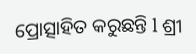ପ୍ରୋତ୍ସାହିତ କରୁଛନ୍ତି l ଶ୍ରୀ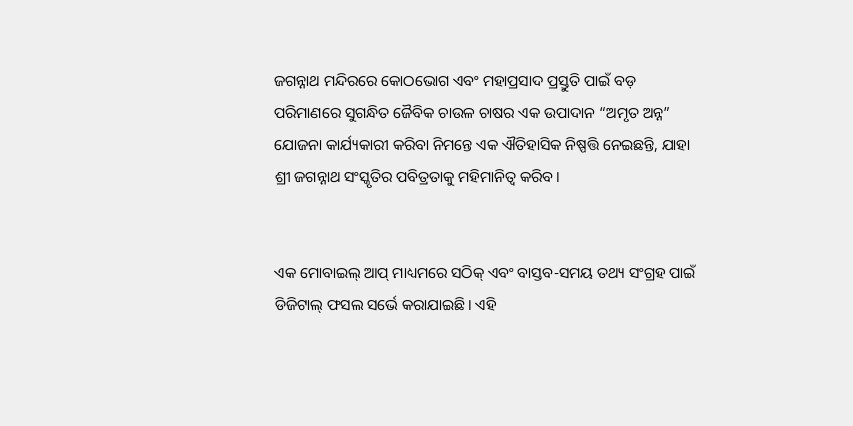ଜଗନ୍ନାଥ ମନ୍ଦିରରେ କୋଠଭୋଗ ଏବଂ ମହାପ୍ରସାଦ ପ୍ରସ୍ତୁତି ପାଇଁ ବଡ଼ ପରିମାଣରେ ସୁଗନ୍ଧିତ ଜୈବିକ ଚାଉଳ ଚାଷର ଏକ ଉପାଦାନ “ଅମୃତ ଅନ୍ନ” ଯୋଜନା କାର୍ଯ୍ୟକାରୀ କରିବା ନିମନ୍ତେ ଏକ ଐତିହାସିକ ନିଷ୍ପତ୍ତି ନେଇଛନ୍ତି, ଯାହା ଶ୍ରୀ ଜଗନ୍ନାଥ ସଂସ୍କୃତିର ପବିତ୍ରତାକୁ ମହିମାନିତ୍ଵ କରିବ।


ଏକ ମୋବାଇଲ୍ ଆପ୍ ମାଧ୍ୟମରେ ସଠିକ୍ ଏବଂ ବାସ୍ତବ-ସମୟ ତଥ୍ୟ ସଂଗ୍ରହ ପାଇଁ ଡିଜିଟାଲ୍ ଫସଲ ସର୍ଭେ କରାଯାଇଛି। ଏହି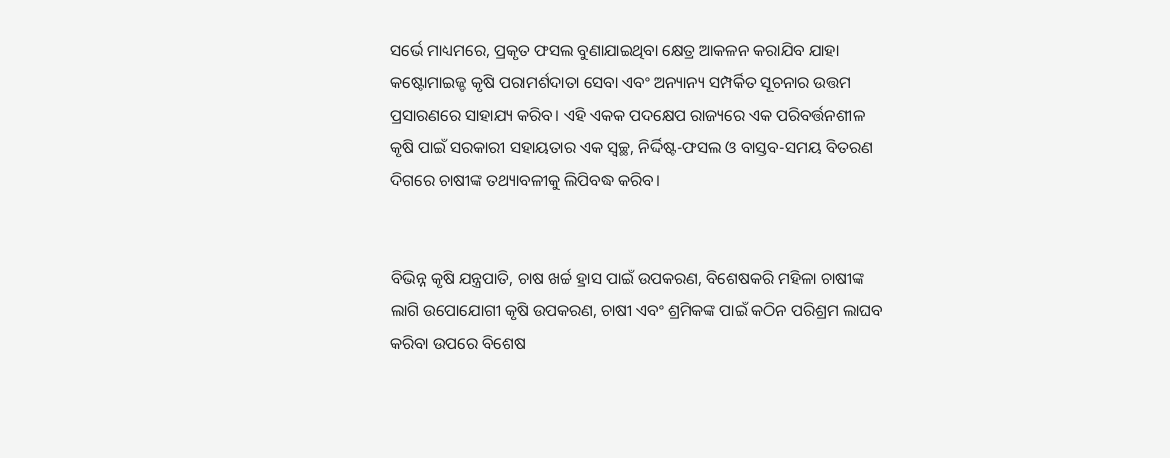ସର୍ଭେ ମାଧ୍ୟମରେ, ପ୍ରକୃତ ଫସଲ ବୁଣାଯାଇଥିବା କ୍ଷେତ୍ର ଆକଳନ କରାଯିବ ଯାହା କଷ୍ଟୋମାଇଜ୍ଡ କୃଷି ପରାମର୍ଶଦାତା ସେବା ଏବଂ ଅନ୍ୟାନ୍ୟ ସମ୍ପର୍କିତ ସୂଚନାର ଉତ୍ତମ ପ୍ରସାରଣରେ ସାହାଯ୍ୟ କରିବ। ଏହି ଏକକ ପଦକ୍ଷେପ ରାଜ୍ୟରେ ଏକ ପରିବର୍ତ୍ତନଶୀଳ କୃଷି ପାଇଁ ସରକାରୀ ସହାୟତାର ଏକ ସ୍ୱଚ୍ଛ, ନିର୍ଦ୍ଦିଷ୍ଟ-ଫସଲ ଓ ବାସ୍ତବ-ସମୟ ବିତରଣ ଦିଗରେ ଚାଷୀଙ୍କ ତଥ୍ୟାବଳୀକୁ ଲିପିବଦ୍ଧ କରିବ।


ବିଭିନ୍ନ କୃଷି ଯନ୍ତ୍ରପାତି, ଚାଷ ଖର୍ଚ୍ଚ ହ୍ରାସ ପାଇଁ ଉପକରଣ, ବିଶେଷକରି ମହିଳା ଚାଷୀଙ୍କ ଲାଗି ଉପୋଯୋଗୀ କୃଷି ଉପକରଣ, ଚାଷୀ ଏବଂ ଶ୍ରମିକଙ୍କ ପାଇଁ କଠିନ ପରିଶ୍ରମ ଲାଘବ କରିବା ଉପରେ ବିଶେଷ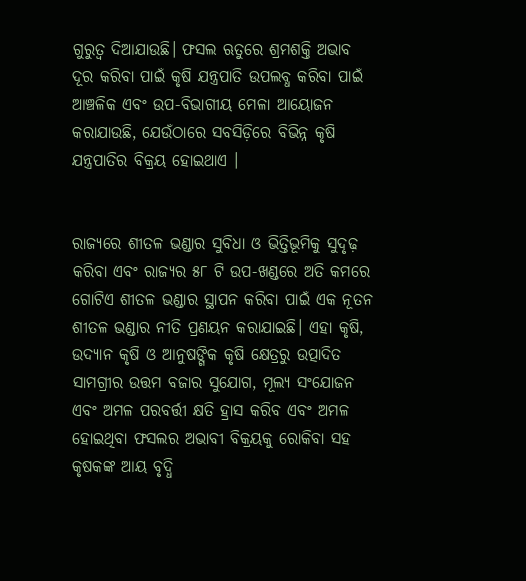ଗୁରୁତ୍ୱ ଦିଆଯାଉଛି। ଫସଲ ଋତୁରେ ଶ୍ରମଶକ୍ତି ଅଭାବ ଦୂର କରିବା ପାଇଁ କୃଷି ଯନ୍ତ୍ରପାତି ଉପଲବ୍ଧ କରିବା ପାଇଁ ଆଞ୍ଚଳିକ ଏବଂ ଉପ-ବିଭାଗୀୟ ମେଳା ଆୟୋଜନ କରାଯାଉଛି, ଯେଉଁଠାରେ ସବସିଡ଼ିରେ ବିଭିନ୍ନ କୃଷି ଯନ୍ତ୍ରପାତିର ବିକ୍ରୟ ହୋଇଥାଏ ।


ରାଜ୍ୟରେ ଶୀତଳ ଭଣ୍ଡାର ସୁବିଧା ଓ ଭିତ୍ତିଭୂମିକୁ ସୁଦୃଢ଼ କରିବା ଏବଂ ରାଜ୍ୟର ୫୮ ଟି ଉପ-ଖଣ୍ଡରେ ଅତି କମରେ ଗୋଟିଏ ଶୀତଳ ଭଣ୍ଡାର ସ୍ଥାପନ କରିବା ପାଇଁ ଏକ ନୂତନ ଶୀତଳ ଭଣ୍ଡାର ନୀତି ପ୍ରଣୟନ କରାଯାଇଛି। ଏହା କୃଷି, ଉଦ୍ୟାନ କୃଷି ଓ ଆନୁଷଙ୍ଗିକ କୃଷି କ୍ଷେତ୍ରରୁ ଉତ୍ପାଦିତ ସାମଗ୍ରୀର ଉତ୍ତମ ବଜାର ସୁଯୋଗ, ମୂଲ୍ୟ ସଂଯୋଜନ ଏବଂ ଅମଳ ପରବର୍ତ୍ତୀ କ୍ଷତି ହ୍ରାସ କରିବ ଏବଂ ଅମଳ ହୋଇଥିବା ଫସଲର ଅଭାବୀ ବିକ୍ରୟକୁ ରୋକିବା ସହ କୃଷକଙ୍କ ଆୟ ବୃଦ୍ଧି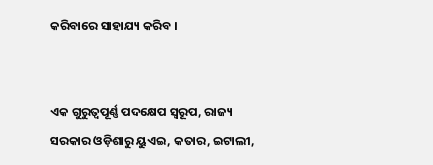କରିବାରେ ସାହାଯ୍ୟ କରିବ ।


ଏକ ଗୁରୁତ୍ୱପୂର୍ଣ୍ଣ ପଦକ୍ଷେପ ସ୍ୱରୂପ, ରାଜ୍ୟ ସରକାର ଓଡ଼ିଶାରୁ ୟୁଏଇ, କତାର, ଇଟାଲୀ,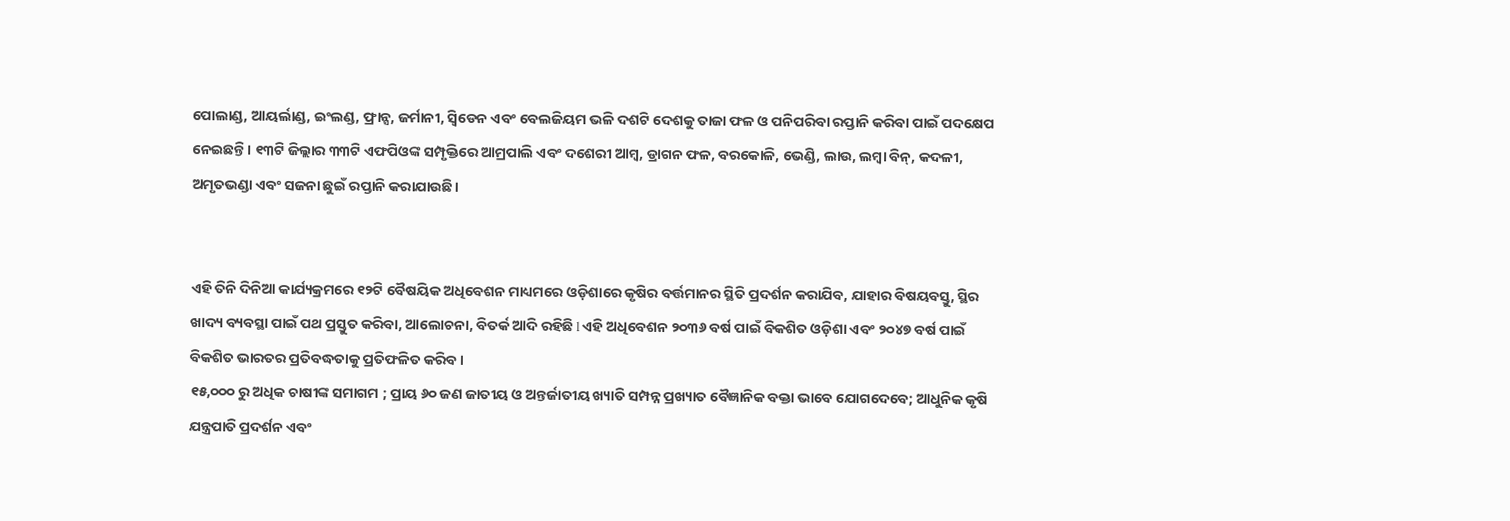ପୋଲାଣ୍ଡ, ଆୟର୍ଲାଣ୍ଡ, ଇଂଲଣ୍ଡ, ଫ୍ରାନ୍ସ, ଜର୍ମାନୀ, ସ୍ୱିଡେନ ଏବଂ ବେଲଜିୟମ ଭଳି ଦଶଟି ଦେଶକୁ ତାଜା ଫଳ ଓ ପନିପରିବା ରପ୍ତାନି କରିବା ପାଇଁ ପଦକ୍ଷେପ ନେଇଛନ୍ତି। ୧୩ଟି ଜିଲ୍ଲାର ୩୩ଟି ଏଫପିଓଙ୍କ ସମ୍ପୃକ୍ତିରେ ଆମ୍ରପାଲି ଏବଂ ଦଶେରୀ ଆମ୍ବ, ଡ୍ରାଗନ ଫଳ, ବରକୋଳି, ଭେଣ୍ଡି, ଲାଉ, ଲମ୍ବା ବିନ୍, କଦଳୀ, ଅମୃତଭଣ୍ଡା ଏବଂ ସଜନା ଛୁଇଁ ରପ୍ତାନି କରାଯାଉଛି।


ଏହି ତିନି ଦିନିଆ କାର୍ଯ୍ୟକ୍ରମରେ ୧୨ଟି ବୈଷୟିକ ଅଧିବେଶନ ମାଧ୍ୟମରେ ଓଡ଼ିଶାରେ କୃଷିର ବର୍ତ୍ତମାନର ସ୍ଥିତି ପ୍ରଦର୍ଶନ କରାଯିବ, ଯାହାର ବିଷୟବସ୍ତୁ, ସ୍ଥିର ଖାଦ୍ୟ ବ୍ୟବସ୍ଥା ପାଇଁ ପଥ ପ୍ରସ୍ତୁତ କରିବା, ଆଲୋଚନା, ବିତର୍କ ଆଦି ରହିଛି l ଏହି ଅଧିବେଶନ ୨୦୩୬ ବର୍ଷ ପାଇଁ ବିକଶିତ ଓଡ଼ିଶା ଏବଂ ୨୦୪୭ ବର୍ଷ ପାଇଁ ବିକଶିତ ଭାରତର ପ୍ରତିବଦ୍ଧତାକୁ ପ୍ରତିଫଳିତ କରିବ ।
୧୫,୦୦୦ ରୁ ଅଧିକ ଚାଷୀଙ୍କ ସମାଗମ ; ପ୍ରାୟ ୬୦ ଜଣ ଜାତୀୟ ଓ ଅନ୍ତର୍ଜାତୀୟ ଖ୍ୟାତି ସମ୍ପନ୍ନ ପ୍ରଖ୍ୟାତ ବୈଜ୍ଞାନିକ ବକ୍ତା ଭାବେ ଯୋଗଦେବେ; ଆଧୁନିକ କୃଷି ଯନ୍ତ୍ରପାତି ପ୍ରଦର୍ଶନ ଏବଂ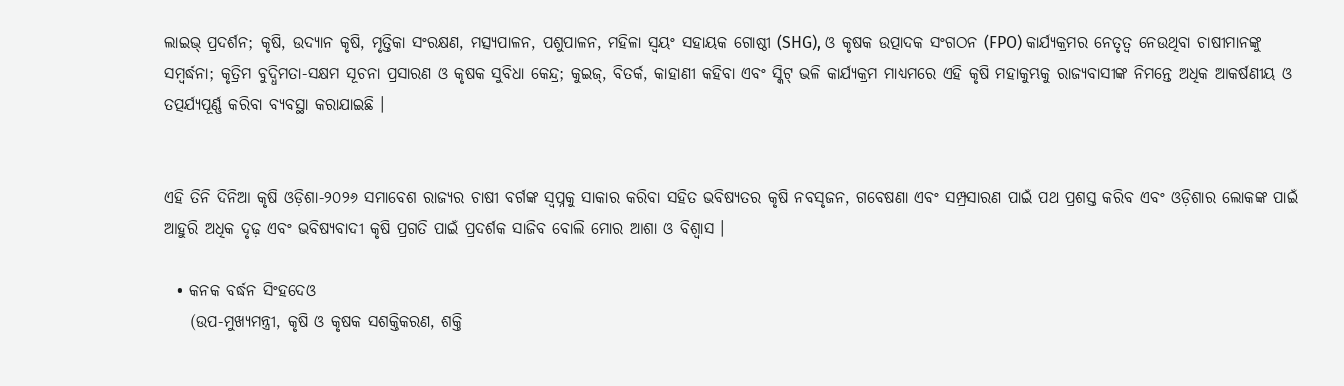ଲାଇଭ୍ ପ୍ରଦର୍ଶନ; କୃଷି, ଉଦ୍ୟାନ କୃଷି, ମୃତ୍ତିକା ସଂରକ୍ଷଣ, ମତ୍ସ୍ୟପାଳନ, ପଶୁପାଳନ, ମହିଳା ସ୍ୱୟଂ ସହାୟକ ଗୋଷ୍ଠୀ (SHG), ଓ କୃଷକ ଉତ୍ପାଦକ ସଂଗଠନ (FPO) କାର୍ଯ୍ୟକ୍ରମର ନେତୃତ୍ୱ ନେଉଥିବା ଚାଷୀମାନଙ୍କୁ ସମ୍ବର୍ଦ୍ଧନା; କୃତ୍ରିମ ବୁଦ୍ଧିମତା-ସକ୍ଷମ ସୂଚନା ପ୍ରସାରଣ ଓ କୃଷକ ସୁବିଧା କେନ୍ଦ୍ର; କୁଇଜ୍, ବିତର୍କ, କାହାଣୀ କହିବା ଏବଂ ସ୍କିଟ୍ ଭଳି କାର୍ଯ୍ୟକ୍ରମ ମାଧ୍ୟମରେ ଏହି କୃଷି ମହାକୁମ୍ଭକୁ ରାଜ୍ୟବାସୀଙ୍କ ନିମନ୍ତେ ଅଧିକ ଆକର୍ଷଣୀୟ ଓ ତତ୍ପର୍ଯ୍ୟପୂର୍ଣ୍ଣ କରିବା ବ୍ୟବସ୍ଥା କରାଯାଇଛି ।


ଏହି ତିନି ଦିନିଆ କୃଷି ଓଡ଼ିଶା-୨୦୨୬ ସମାବେଶ ରାଜ୍ୟର ଚାଷୀ ବର୍ଗଙ୍କ ସ୍ଵପ୍ନକୁ ସାକାର କରିବା ସହିତ ଭବିଷ୍ୟତର କୃଷି ନବସୃଜନ, ଗବେଷଣା ଏବଂ ସମ୍ପ୍ରସାରଣ ପାଇଁ ପଥ ପ୍ରଶସ୍ତ କରିବ ଏବଂ ଓଡ଼ିଶାର ଲୋକଙ୍କ ପାଇଁ ଆହୁରି ଅଧିକ ଦୃଢ଼ ଏବଂ ଭବିଷ୍ୟବାଦୀ କୃଷି ପ୍ରଗତି ପାଇଁ ପ୍ରଦର୍ଶକ ସାଜିବ ବୋଲି ମୋର ଆଶା ଓ ବିଶ୍ଵାସ ।

  • କନକ ବର୍ଦ୍ଧନ ସିଂହଦେଓ
    (ଉପ-ମୁଖ୍ୟମନ୍ତ୍ରୀ, କୃଷି ଓ କୃଷକ ସଶକ୍ତିକରଣ, ଶକ୍ତି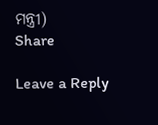ମନ୍ତ୍ରୀ)
Share

Leave a Reply